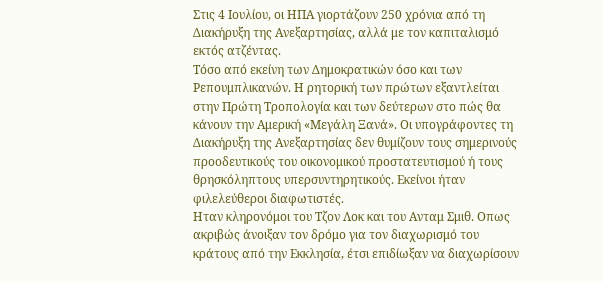Στις 4 Ιουλίου, οι ΗΠΑ γιορτάζουν 250 χρόνια από τη Διακήρυξη της Ανεξαρτησίας, αλλά με τον καπιταλισμό εκτός ατζέντας.
Τόσο από εκείνη των Δημοκρατικών όσο και των Ρεπουμπλικανών. Η ρητορική των πρώτων εξαντλείται στην Πρώτη Τροπολογία και των δεύτερων στο πώς θα κάνουν την Αμερική «Μεγάλη Ξανά». Οι υπογράφοντες τη Διακήρυξη της Ανεξαρτησίας δεν θυμίζουν τους σημερινούς προοδευτικούς του οικονομικού προστατευτισμού ή τους θρησκόληπτους υπερσυντηρητικούς. Εκείνοι ήταν φιλελεύθεροι διαφωτιστές.
Ηταν κληρονόμοι του Τζον Λοκ και του Ανταμ Σμιθ. Οπως ακριβώς άνοιξαν τον δρόμο για τον διαχωρισμό του κράτους από την Εκκλησία, έτσι επιδίωξαν να διαχωρίσουν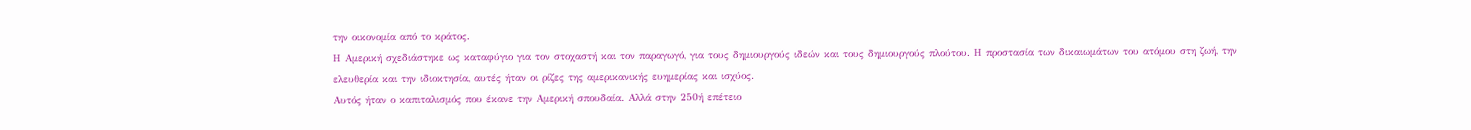την οικονομία από το κράτος.
Η Αμερική σχεδιάστηκε ως καταφύγιο για τον στοχαστή και τον παραγωγό, για τους δημιουργούς ιδεών και τους δημιουργούς πλούτου. Η προστασία των δικαιωμάτων του ατόμου στη ζωή, την ελευθερία και την ιδιοκτησία, αυτές ήταν οι ρίζες της αμερικανικής ευημερίας και ισχύος.
Αυτός ήταν ο καπιταλισμός που έκανε την Αμερική σπουδαία. Αλλά στην 250ή επέτειο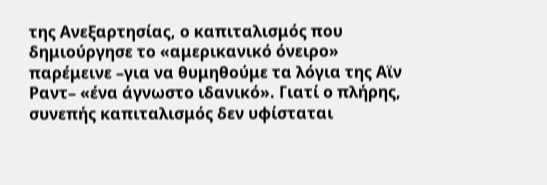της Ανεξαρτησίας, ο καπιταλισμός που δημιούργησε το «αμερικανικό όνειρο» παρέμεινε –για να θυμηθούμε τα λόγια της Αϊν Ραντ– «ένα άγνωστο ιδανικό». Γιατί ο πλήρης, συνεπής καπιταλισμός δεν υφίσταται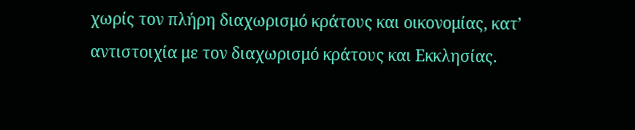χωρίς τον πλήρη διαχωρισμό κράτους και οικονομίας, κατ’ αντιστοιχία με τον διαχωρισμό κράτους και Εκκλησίας.